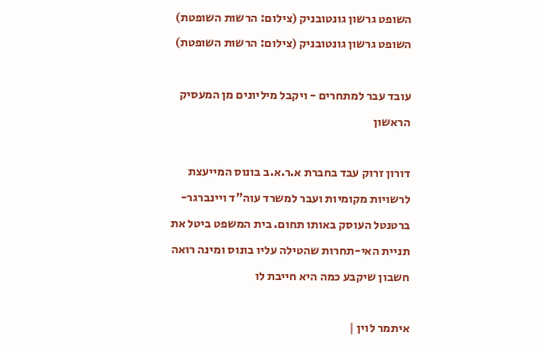השופט גרשון גונטובניק (צילום: הרשות השופטת)
השופט גרשון גונטובניק (צילום: הרשות השופטת)

עובד עבר למתחרים - ויקבל מיליונים מן המעסיק הראשון

דורון זרוק עבד בחברת א.ר.א.ב בונוס המייעצת לרשויות מקומיות ועבר למשרד עוה"ד ויינברגר-ברטנטל העוסק באותו תחום. בית המשפט ביטל את תניית האי-תחרות שהטילה עליו בונוס ומינה רואה חשבון שיקבע כמה היא חייבת לו

איתמר לוין |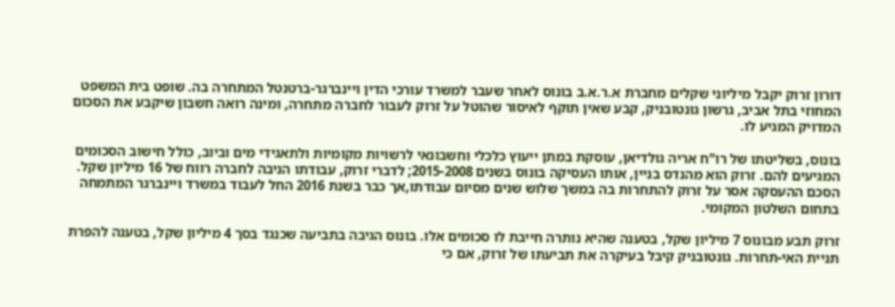דורון זרוק יקבל מיליוני שקלים מחברת א.ר.א.ב בונוס לאחר שעבר למשרד עורכי הדין ויינברגר-ברטנטל המתחרה בה. שופט בית המשפט המחוזי בתל אביב, גרשון גונטובניק, קבע שאין תוקף לאיסור שהוטל על זרוק לעבור לחברה מתחרה, ומינה רואה חשבון שיקבע את הסכום המדויק המגיע לו.

בונוס, בשליטתו של רו"ח אריה גולדיאן, עוסקת במתן ייעוץ כלכלי וחשבונאי לרשויות מקומיות ולתאגידי מים וביוב, כולל חישוב הסכומים המגיעים להם. זרוק הוא מהנדס בניין, אותו העסיקה בונוס בשנים 2015-2008; לדברי זרוק, עבודתו הניבה לחברה רווח של 16 מיליון שקל.  הסכם ההעסקה אסר על זרוק להתחרות בה במשך שלוש שנים מסיום עבודתו,אך כבר בשנת 2016 החל לעבוד במשרד ויינברגר המתמחה בתחום השלטון המקומי.

זרוק תבע מבונוס 7 מיליון שקל, בטענה שהיא נותרה חייבת לו סכומים אלו. בונוס הגיבה בתביעה שכנגד בסך 4 מיליון שקל, בטענה להפרת תניית האי-תחרות. גונטובניק קיבל בעיקרה את תביעתו של זרוק, אם כי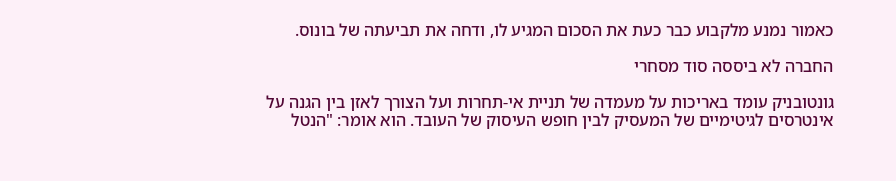כאמור נמנע מלקבוע כבר כעת את הסכום המגיע לו, ודחה את תביעתה של בונוס.

החברה לא ביססה סוד מסחרי

גונטובניק עומד באריכות על מעמדה של תניית אי-תחרות ועל הצורך לאזן בין הגנה על אינטרסים לגיטימיים של המעסיק לבין חופש העיסוק של העובד. הוא אומר: "הנטל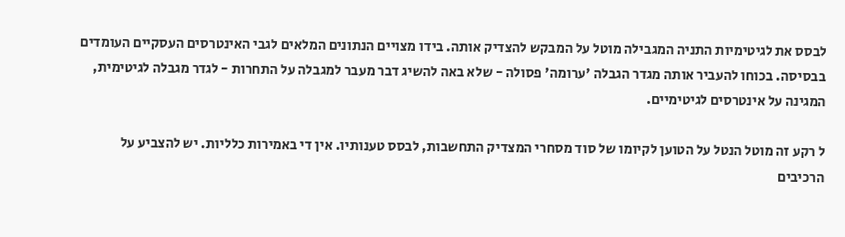לבסס את לגיטימיות התניה המגבילה מוטל על המבקש להצדיק אותה. בידו מצויים הנתונים המלאים לגבי האינטרסים העסקיים העומדים בבסיסה. בכוחו להעביר אותה מגדר הגבלה 'ערומה' פסולה - שלא באה להשיג דבר מעבר למגבלה על התחרות - לגדר מגבלה לגיטימית, המגינה על אינטרסים לגיטימיים.

ל רקע זה מוטל הנטל על הטוען לקיומו של סוד מסחרי המצדיק התחשבות, לבסס טענותיו. אין די באמירות כלליות. יש להצביע על הרכיבים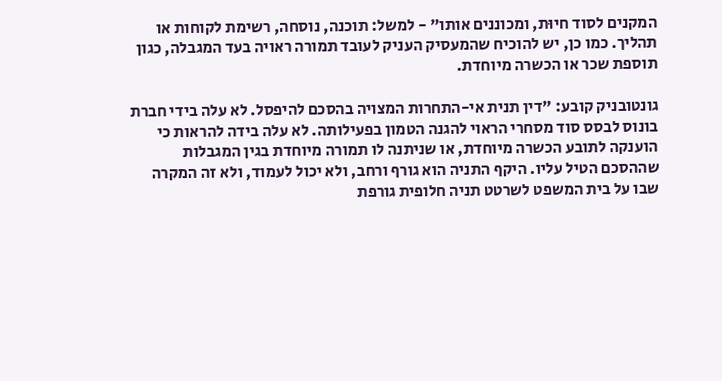המקנים לסוד חיוּת, ומכוננים אותו" - למשל: תוכנה, נוסחה, רשימת לקוחות או תהליך. כמו כן, יש להוכיח שהמעסיק העניק לעובד תמורה ראויה בעד המגבלה, כגון תוספת שכר או הכשרה מיוחדת.

גונטובניק קובע: "דין תנית אי-התחרות המצויה בהסכם להיפסל. לא עלה בידי חברת בונוס לבסס סוד מסחרי הראוי להגנה הטמון בפעילותה. לא עלה בידה להראות כי הוענקה לתובע הכשרה מיוחדת, או שניתנה לו תמורה מיוחדת בגין המגבלות שההסכם הטיל עליו. היקף התניה הוא גורף ורחב, ולא יכול לעמוד, ולא זה המקרה שבו על בית המשפט לשרטט תניה חלופית גורפת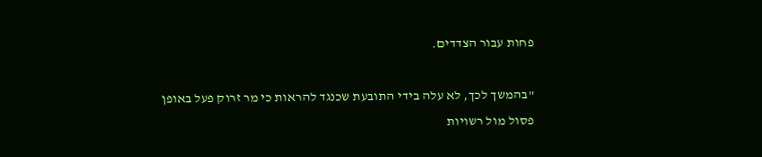פחות עבור הצדדים.

"בהמשך לכך, לא עלה בידי התובעת שכנגד להראות כי מר זרוק פעל באופן פסול מול רשויות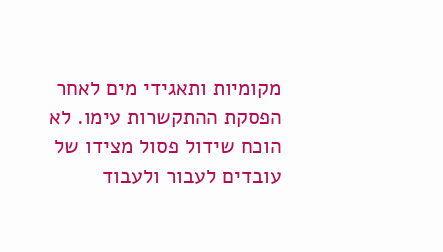מקומיות ותאגידי מים לאחר הפסקת ההתקשרות עימו. לא הוכח שידול פסול מצידו של עובדים לעבור ולעבוד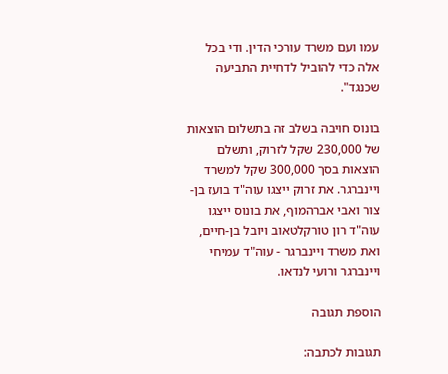עמו ועם משרד עורכי הדין. ודי בכל אלה כדי להוביל לדחיית התביעה שכנגד".

בונוס חויבה בשלב זה בתשלום הוצאות של 230,000 שקל לזרוק, ותשלם הוצאות בסך 300,000 שקל למשרד ויינברגר. את זרוק ייצגו עוה"ד בועז בן-צור ואבי אברהמוף, את בונוס ייצגו עוה"ד רון טורקלטאוב ויובל בן-חיים, ואת משרד ויינברגר - עוה"ד עמיחי ויינברגר ורועי לנדאו.

הוספת תגובה

תגובות לכתבה: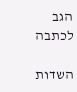הגב לכתבה

השדות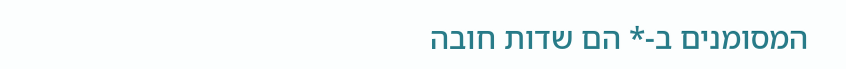המסומנים ב-* הם שדות חובה